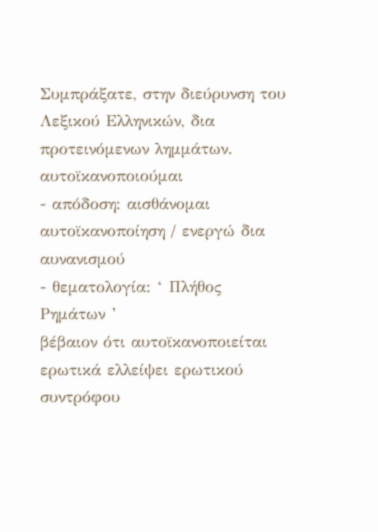Συμπράξατε, στην διεύρυνση του Λεξικού Ελληνικών, δια προτεινόμενων λημμάτων.
αυτοϊκανοποιούμαι
- απόδοση: αισθάνομαι αυτοϊκανοποίηση / ενεργώ δια αυνανισμού
- θεματολογία: ‘ Πλήθος Ρημάτων ’
βέβαιον ότι αυτοϊκανοποιείται ερωτικά ελλείψει ερωτικού συντρόφου